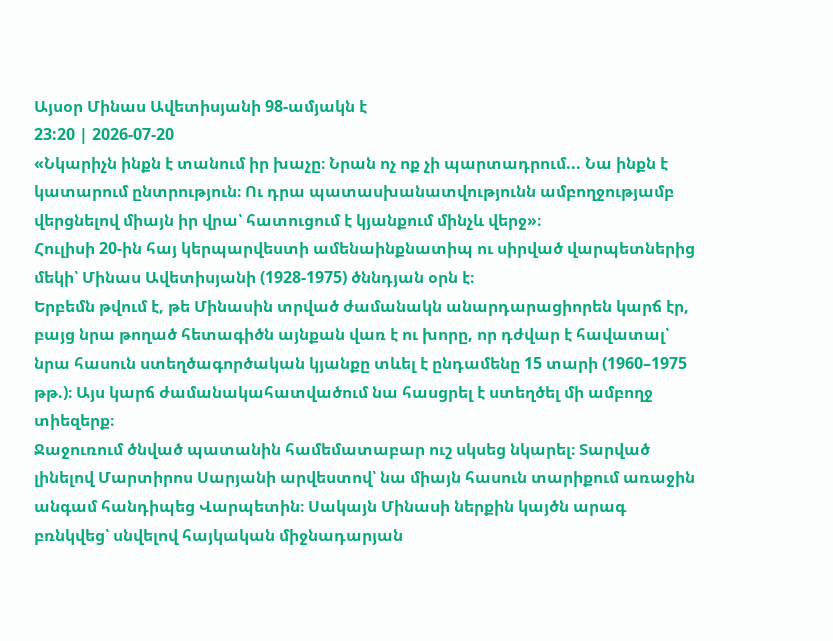Այսօր Մինաս Ավետիսյանի 98-ամյակն է
23:20 | 2026-07-20
«Նկարիչն ինքն է տանում իր խաչը։ Նրան ոչ ոք չի պարտադրում... Նա ինքն է կատարում ընտրություն։ Ու դրա պատասխանատվությունն ամբողջությամբ վերցնելով միայն իր վրա՝ հատուցում է կյանքում մինչև վերջ»։
Հուլիսի 20-ին հայ կերպարվեստի ամենաինքնատիպ ու սիրված վարպետներից մեկի՝ Մինաս Ավետիսյանի (1928-1975) ծննդյան օրն է։
Երբեմն թվում է, թե Մինասին տրված ժամանակն անարդարացիորեն կարճ էր, բայց նրա թողած հետագիծն այնքան վառ է ու խորը, որ դժվար է հավատալ՝ նրա հասուն ստեղծագործական կյանքը տևել է ընդամենը 15 տարի (1960–1975 թթ.)։ Այս կարճ ժամանակահատվածում նա հասցրել է ստեղծել մի ամբողջ տիեզերք։
Ջաջուռում ծնված պատանին համեմատաբար ուշ սկսեց նկարել։ Տարված լինելով Մարտիրոս Սարյանի արվեստով՝ նա միայն հասուն տարիքում առաջին անգամ հանդիպեց Վարպետին։ Սակայն Մինասի ներքին կայծն արագ բռնկվեց՝ սնվելով հայկական միջնադարյան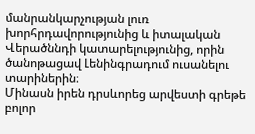մանրանկարչության լուռ խորհրդավորությունից և իտալական Վերածննդի կատարելությունից, որին ծանոթացավ Լենինգրադում ուսանելու տարիներին։
Մինասն իրեն դրսևորեց արվեստի գրեթե բոլոր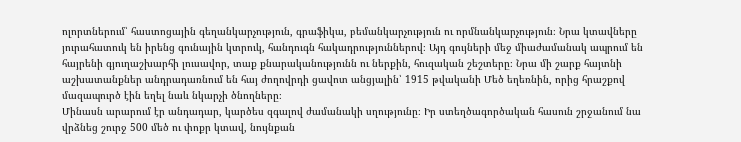ոլորտներում՝ հաստոցային գեղանկարչություն, գրաֆիկա, բեմանկարչություն ու որմնանկարչություն։ Նրա կտավները յուրահատուկ են իրենց գունային կտրուկ, հանդուգն հակադրություններով։ Այդ գույների մեջ միաժամանակ ապրում են հայրենի գյուղաշխարհի լուսավոր, տաք քնարականությունն ու ներքին, հուզական շեշտերը։ Նրա մի շարք հայտնի աշխատանքներ անդրադառնում են հայ ժողովրդի ցավոտ անցյալին՝ 1915 թվականի Մեծ եղեռնին, որից հրաշքով մազապուրծ էին եղել նաև նկարչի ծնողները։
Մինասն արարում էր անդադար, կարծես զգալով ժամանակի սղությունը։ Իր ստեղծագործական հասուն շրջանում նա վրձնեց շուրջ 500 մեծ ու փոքր կտավ, նույնքան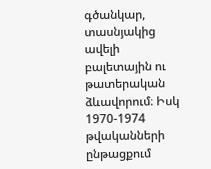գծանկար, տասնյակից ավելի բալետային ու թատերական ձևավորում։ Իսկ 1970-1974 թվականների ընթացքում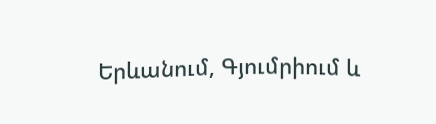Երևանում, Գյումրիում և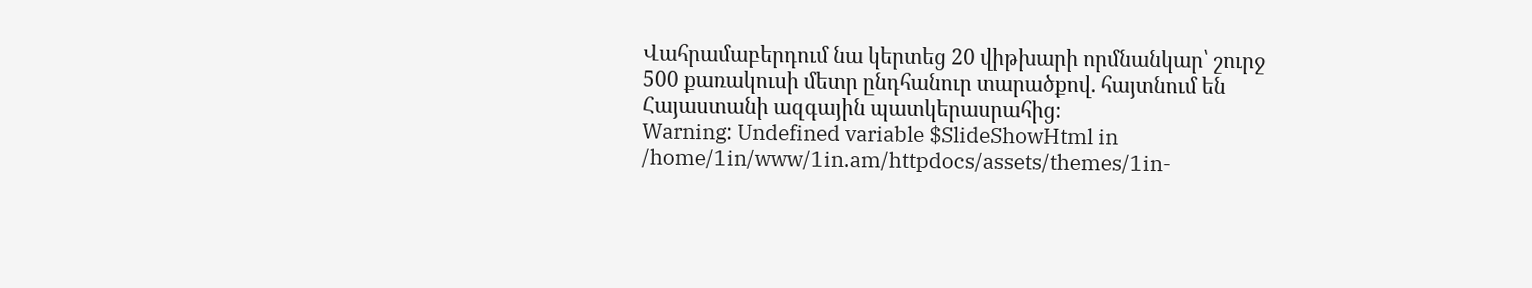Վահրամաբերդում նա կերտեց 20 վիթխարի որմնանկար՝ շուրջ 500 քառակուսի մետր ընդհանուր տարածքով. հայտնում են Հայաստանի ազգային պատկերասրահից։
Warning: Undefined variable $SlideShowHtml in /home/1in/www/1in.am/httpdocs/assets/themes/1in-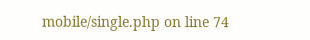mobile/single.php on line 74